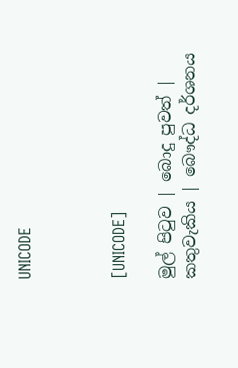UNICODE



[UNICODE]

මුල් පිටුව | බොදු පුවත් | කතුවැකිය | බෞද්ධ දර්ශනය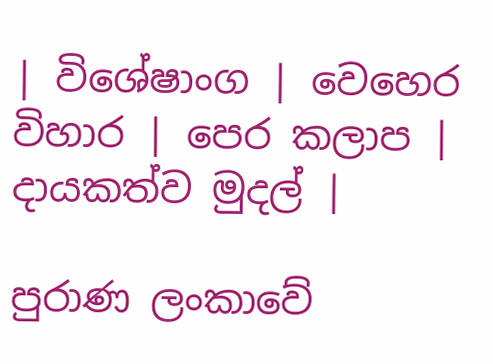| විශේෂාංග | වෙහෙර විහාර | පෙර කලාප | දායකත්ව මුදල් |

පුරාණ ලංකාවේ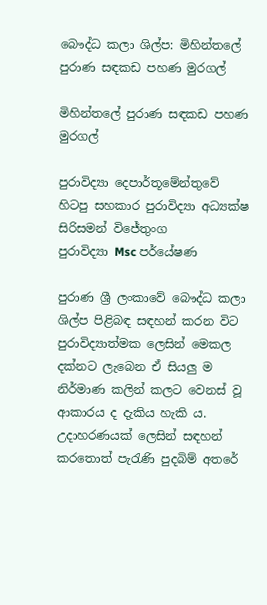බෞද්ධ කලා ශිල්ප: මිහින්තලේ පුරාණ සඳකඩ පහණ මුරගල්

මිහින්තලේ පුරාණ සඳකඩ පහණ මුරගල්

පුරාවිද්‍යා දෙපාර්තූමේන්තුවේ
හිටපු සහකාර පුරාවිද්‍යා අධ්‍යක්ෂ
සිරිසමන් විජේතුංග
පුරාවිද්‍යා Msc පර්යේෂණ

පුරාණ ශ්‍රී ලංකාවේ බෞද්ධ කලා ශිල්ප පිළිබඳ සඳහන් කරන විට පුරාවිද්‍යාත්මක ලෙසින් මෙකල දක්නට ලැබෙන ඒ සියලු ම නිර්මාණ කලින් කලට වෙනස් වූ ආකාරය ද දැකිය හැකි ය. උදාහරණයක් ලෙසින් සඳහන් කරතොත් පැරැණි පුදබිම් අතරේ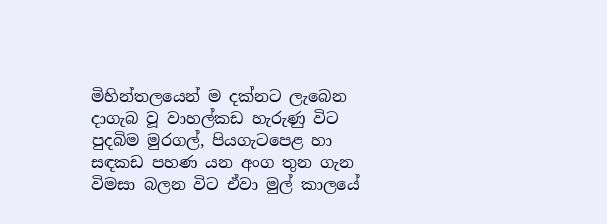මිහින්තලයෙන් ම දක්නට ලැබෙන දාගැබ වූ වාහල්කඩ හැරුණු විට පුදබිම මුරගල්, පියගැටපෙළ හා සඳකඩ පහණ යන අංග තුන ගැන විමසා බලන විට ඒවා මුල් කාලයේ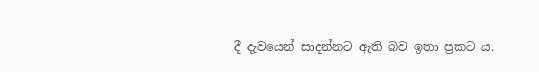දී දැවයෙන් සාදන්නට ඇති බව ඉතා ප්‍රකට ය.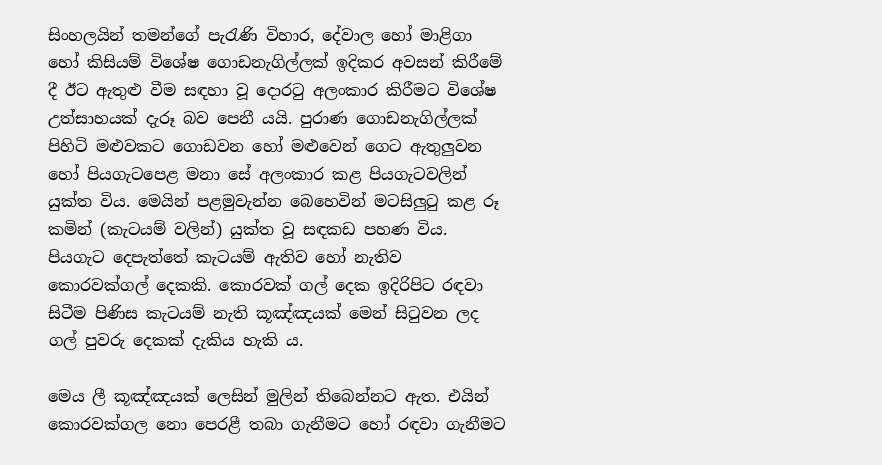සිංහලයින් තමන්ගේ පැරැණි විහාර, දේවාල හෝ මාළිගා හෝ කිසියම් විශේෂ ගොඩනැගිල්ලක් ඉදිකර අවසන් කිරීමේ දී ඊට ඇතුළු වීම සඳහා වූ දොරටු අලංකාර කිරීමට විශේෂ උත්සාහයක් දැරූ බව පෙනී යයි. පුරාණ ගොඩනැගිල්ලක් පිහිටි මළුවකට ගොඩවන හෝ මළුවෙන් ගෙට ඇතුලුවන හෝ පියගැටපෙළ මනා සේ අලංකාර කළ පියගැටවලින් යුක්ත විය. මෙයින් පළමුවැන්න බෙහෙවින් මටසිලුටු කළ රූ කමින් (කැටයම් වලින්) යුක්ත වූ සඳකඩ පහණ විය. පියගැට දෙපැත්තේ කැටයම් ඇතිව හෝ නැතිව කොරවක්ගල් දෙකකි. කොරවක් ගල් දෙක ඉදිරිපිට රඳවා සිටීම පිණිස කැටයම් නැති කූඤ්ඤයක් මෙන් සිටුවන ලද ගල් පුවරු දෙකක් දැකිය හැකි ය.

මෙය ලී කූඤ්ඤයක් ලෙසින් මුලින් තිබෙන්නට ඇත. එයින් කොරවක්ගල නො පෙරළී තබා ගැනීමට හෝ රඳවා ගැනීමට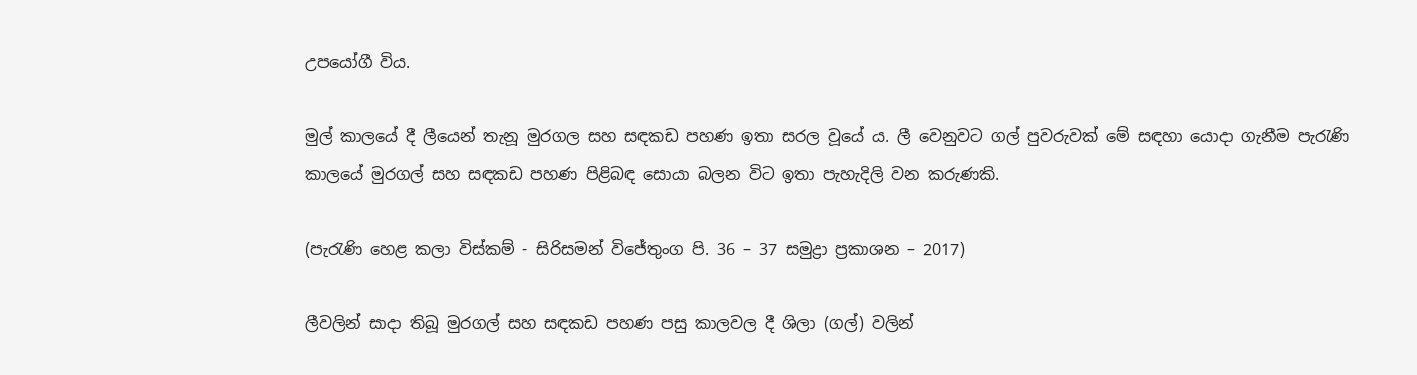උපයෝගී විය.

මුල් කාලයේ දී ලීයෙන් තැනූ මුරගල සහ සඳකඩ පහණ ඉතා සරල වූයේ ය. ලී වෙනුවට ගල් පුවරුවක් මේ සඳහා යොදා ගැනීම පැරැණි කාලයේ මුරගල් සහ සඳකඩ පහණ පිළිබඳ සොයා බලන විට ඉතා පැහැදිලි වන කරුණකි.

(පැරැණි හෙළ කලා විස්කම් - සිරිසමන් විජේතුංග පි. 36 – 37 සමුද්‍රා ප්‍රකාශන – 2017)

ලීවලින් සාදා තිබූ මුරගල් සහ සඳකඩ පහණ පසු කාලවල දී ශිලා (ගල්) වලින්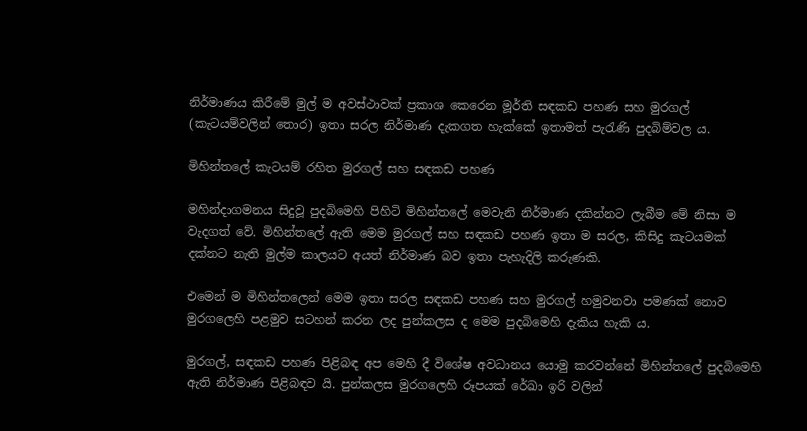නිර්මාණය කිරීමේ මුල් ම අවස්ථාවක් ප්‍රකාශ කෙරෙන මූර්ති සඳකඩ පහණ සහ මුරගල් (කැටයම්වලින් තොර) ඉතා සරල නිර්මාණ දැකගත හැක්කේ ඉතාමත් පැරැණි පුදබිම්වල ය.

මිහින්තලේ කැටයම් රහිත මුරගල් සහ සඳකඩ පහණ

මහින්දාගමනය සිදුවූ පුදබිමෙහි පිහිටි මිහින්තලේ මෙවැනි නිර්මාණ දකින්නට ලැබීම මේ නිසා ම වැදගත් වේ. මිහින්තලේ ඇති මෙම මුරගල් සහ සඳකඩ පහණ ඉතා ම සරල, කිසිදු කැටයමක් දක්නට නැති මුල්ම කාලයට අයත් නිර්මාණ බව ඉතා පැහැදිලි කරුණකි.

එමෙන් ම මිහින්තලෙන් මෙම ඉතා සරල සඳකඩ පහණ සහ මුරගල් හමුවනවා පමණක් නොව මුරගලෙහි පළමුව සටහන් කරන ලද පුන්කලස ද මෙම පුදබිමෙහි දැකිය හැකි ය.

මුරගල්, සඳකඩ පහණ පිළිබඳ අප මෙහි දී විශේෂ අවධානය යොමු කරවන්නේ මිහින්තලේ පුදබිමෙහි ඇති නිර්මාණ පිළිබඳව යි. පුන්කලස මුරගලෙහි රූපයක් රේඛා ඉරි වලින්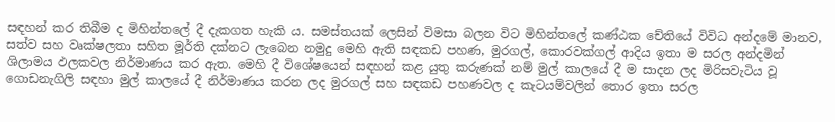සඳහන් කර තිබීම ද මිහින්තලේ දී දැකගත හැකි ය. සමස්තයක් ලෙසින් විමසා බලන විට මිහින්තලේ කණ්ඨක චේතියේ විවිධ අන්දමේ මානව, සත්ව සහ වෘක්ෂලතා සහිත මූර්ති දක්නට ලැබෙන නමුදු මෙහි ඇති සඳකඩ පහණ, මුරගල්, කොරවක්ගල් ආදිය ඉතා ම සරල අන්දමින් ශිලාමය ඵලකවල නිර්මාණය කර ඇත. මෙහි දී විශේෂයෙන් සඳහන් කළ යුතු කරුණක් නම් මුල් කාලයේ දී ම සාදන ලද මිරිසවැටිය වූ ගොඩනැගිලි සඳහා මුල් කාලයේ දී නිර්මාණය කරන ලද මුරගල් සහ සඳකඩ පහණවල ද කැටයම්වලින් තොර ඉතා සරල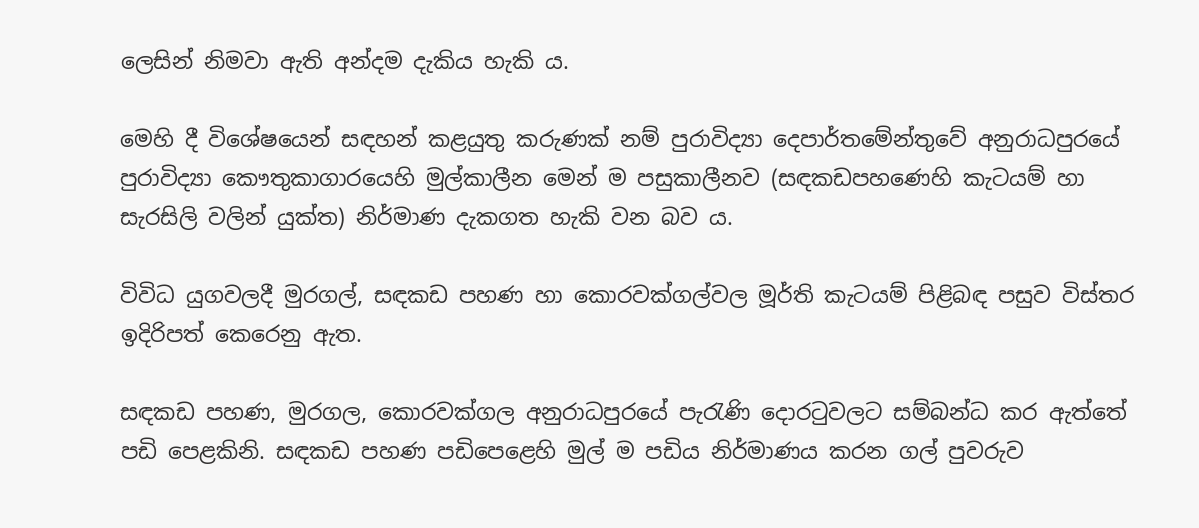ලෙසින් නිමවා ඇති අන්දම දැකිය හැකි ය.

මෙහි දී විශේෂයෙන් සඳහන් කළයුතු කරුණක් නම් පුරාවිද්‍යා දෙපාර්තමේන්තුවේ අනුරාධපුරයේ පුරාවිද්‍යා කෞතුකාගාරයෙහි මුල්කාලීන මෙන් ම පසුකාලීනව (සඳකඩපහණෙහි කැටයම් හා සැරසිලි වලින් යුක්ත) නිර්මාණ දැකගත හැකි වන බව ය.

විවිධ යුගවලදී මුරගල්, සඳකඩ පහණ හා කොරවක්ගල්වල මූර්ති කැටයම් පිළිබඳ පසුව විස්තර ඉදිරිපත් කෙරෙනු ඇත.

සඳකඩ පහණ, මුරගල, කොරවක්ගල අනුරාධපුරයේ පැරැණි දොරටුවලට සම්බන්ධ කර ඇත්තේ පඩි පෙළකිනි. සඳකඩ පහණ පඩිපෙළෙහි මුල් ම පඩිය නිර්මාණය කරන ගල් පුවරුව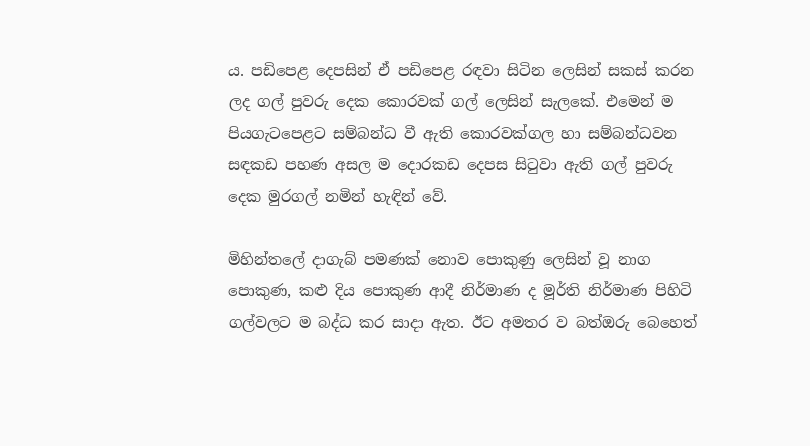ය. පඩිපෙළ දෙපසින් ඒ පඩිපෙළ රඳවා සිටින ලෙසින් සකස් කරන ලද ගල් පුවරු දෙක කොරවක් ගල් ලෙසින් සැලකේ. එමෙන් ම පියගැටපෙළට සම්බන්ධ වී ඇති කොරවක්ගල හා සම්බන්ධවන සඳකඩ පහණ අසල ම දොරකඩ දෙපස සිටුවා ඇති ගල් පුවරු දෙක මුරගල් නමින් හැඳින් වේ.

මිහින්තලේ දාගැබ් පමණක් නොව පොකුණු ලෙසින් වූ නාග පොකුණ, කළු දිය පොකුණ ආදී නිර්මාණ ද මූර්ති නිර්මාණ පිහිටි ගල්වලට ම බද්ධ කර සාදා ඇත. ඊට අමතර ව බත්ඔරු බෙහෙත්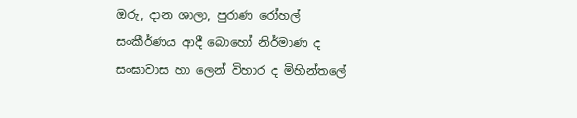ඔරු, දාන ශාලා, පුරාණ රෝහල් සංකීර්ණය ආදී බොහෝ නිර්මාණ ද සංඝාවාස හා ලෙන් විහාර ද මිහින්තලේ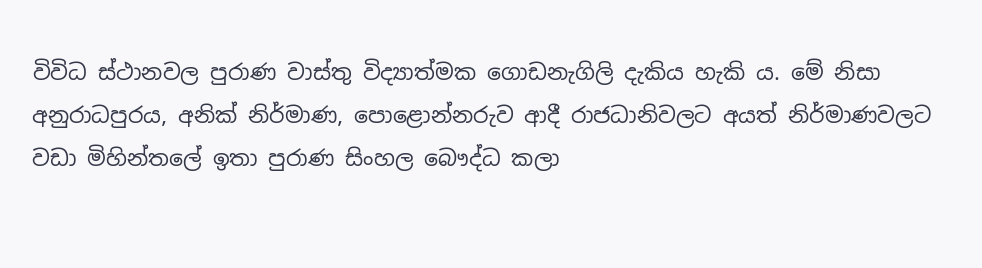විවිධ ස්ථානවල පුරාණ වාස්තු විද්‍යාත්මක ගොඩනැගිලි දැකිය හැකි ය. මේ නිසා අනුරාධපුරය, අනික් නිර්මාණ, පොළොන්නරුව ආදී රාජධානිවලට අයත් නිර්මාණවලට වඩා මිහින්තලේ ඉතා පුරාණ සිංහල බෞද්ධ කලා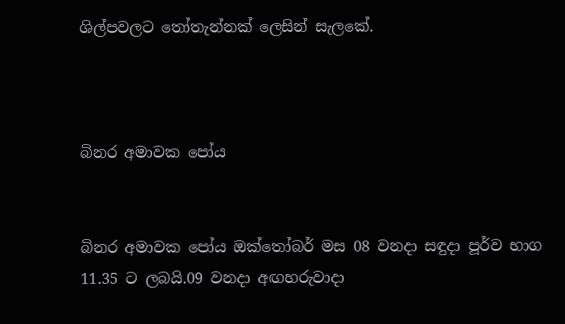ශිල්පවලට තෝතැන්නක් ලෙසින් සැලකේ.



බිනර අමාවක පෝය


බිනර අමාවක පෝය ඔක්තෝබර් මස 08 වනදා සඳුදා පූර්ව භාග 11.35 ට ලබයි.09 වනදා අඟහරුවාදා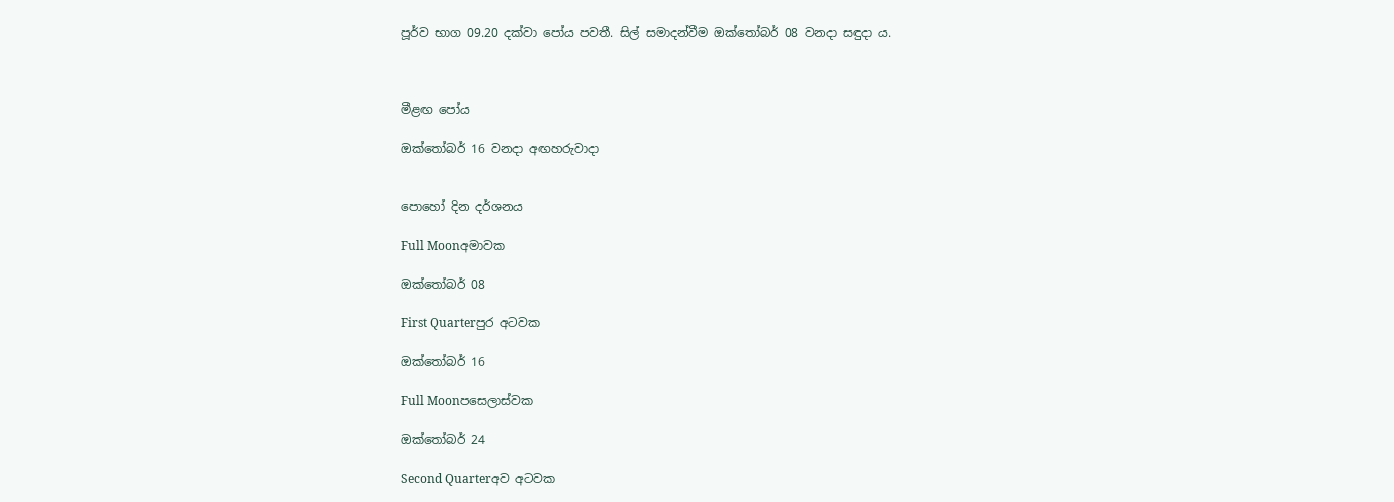පූර්ව භාග 09.20 දක්වා පෝය පවතී. සිල් සමාදන්වීම ඔක්තෝබර් 08 වනදා සඳුදා ය.



මීළඟ පෝය

ඔක්තෝබර් 16 වනදා අඟහරුවාදා


පොහෝ දින දර්ශනය

Full Moonඅමාවක

ඔක්තෝබර් 08

First Quarterපුර අටවක

ඔක්තෝබර් 16

Full Moonපසෙලාස්වක

ඔක්තෝබර් 24

Second Quarterඅව අටවක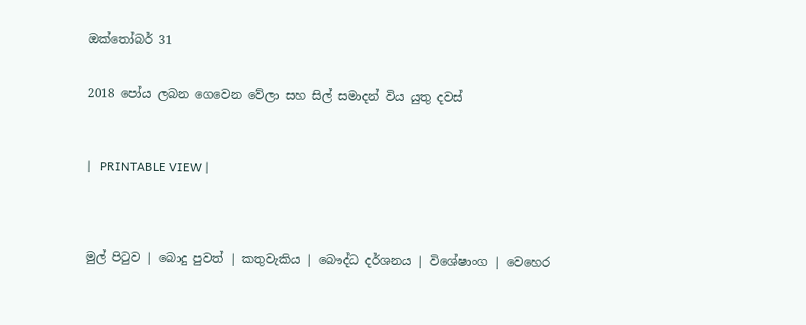ඔක්තෝබර් 31


2018 පෝය ලබන ගෙවෙන වේලා සහ සිල් සමාදන් විය යුතු දවස්



|   PRINTABLE VIEW |




මුල් පිටුව | බොදු පුවත් | කතුවැකිය | බෞද්ධ දර්ශනය | විශේෂාංග | වෙහෙර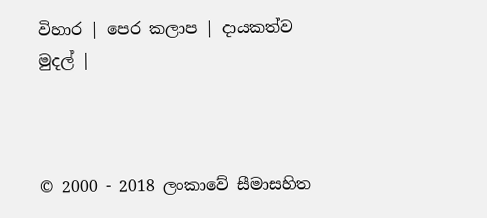විහාර | පෙර කලාප | දායකත්ව මුදල් |



© 2000 - 2018 ලංකාවේ සීමාසහිත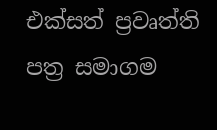එක්සත් ප්‍රවෘත්ති පත්‍ර සමාගම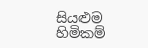සියළුම හිමිකම්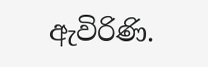ඇවිරිණි.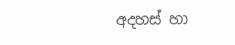අදහස් හා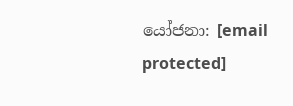යෝජනා: [email protected]